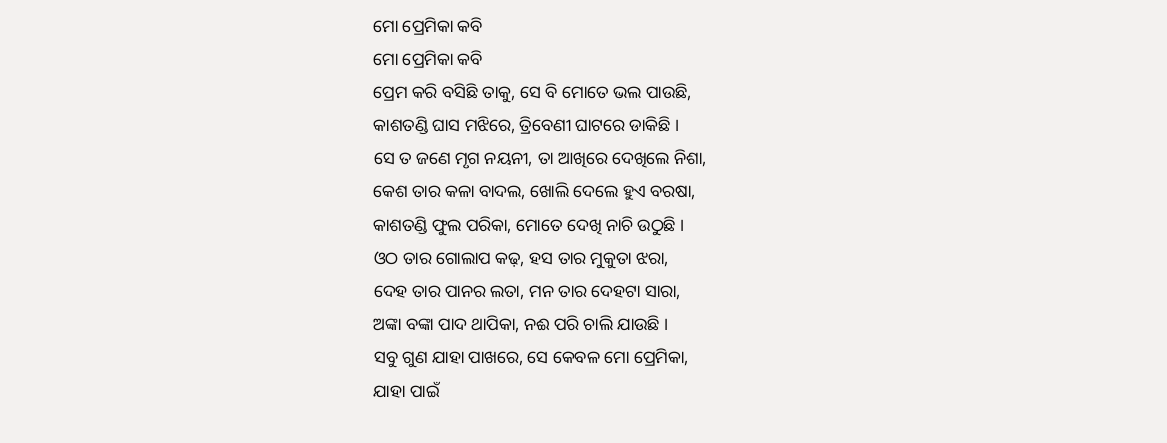ମୋ ପ୍ରେମିକା କବି
ମୋ ପ୍ରେମିକା କବି
ପ୍ରେମ କରି ବସିଛି ତାକୁ, ସେ ବି ମୋତେ ଭଲ ପାଉଛି,
କାଶତଣ୍ଡି ଘାସ ମଝିରେ, ତ୍ରିବେଣୀ ଘାଟରେ ଡାକିଛି ।
ସେ ତ ଜଣେ ମୃଗ ନୟନୀ, ତା ଆଖିରେ ଦେଖିଲେ ନିଶା,
କେଶ ତାର କଳା ବାଦଲ, ଖୋଲି ଦେଲେ ହୁଏ ବରଷା,
କାଶତଣ୍ଡି ଫୁଲ ପରିକା, ମୋତେ ଦେଖି ନାଚି ଉଠୁଛି ।
ଓଠ ତାର ଗୋଲାପ କଢ଼, ହସ ତାର ମୁକୁତା ଝରା,
ଦେହ ତାର ପାନର ଲତା, ମନ ତାର ଦେହଟା ସାରା,
ଅଙ୍କା ବଙ୍କା ପାଦ ଥାପିକା, ନଈ ପରି ଚାଲି ଯାଉଛି ।
ସବୁ ଗୁଣ ଯାହା ପାଖରେ, ସେ କେବଳ ମୋ ପ୍ରେମିକା,
ଯାହା ପାଇଁ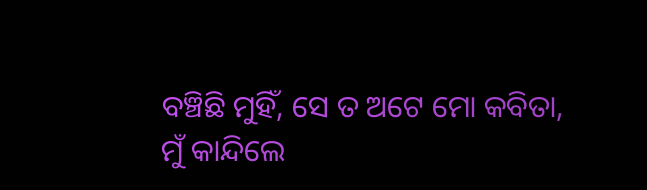ବଞ୍ଚିଛି ମୁହିଁ, ସେ ତ ଅଟେ ମୋ କବିତା,
ମୁଁ କାନ୍ଦିଲେ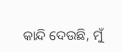କାନ୍ଦି ଦେଉଛି, ମୁଁ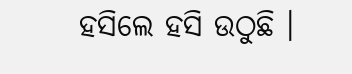ହସିଲେ ହସି ଉଠୁଛି ।